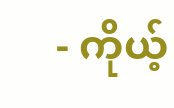- ကိုယ့်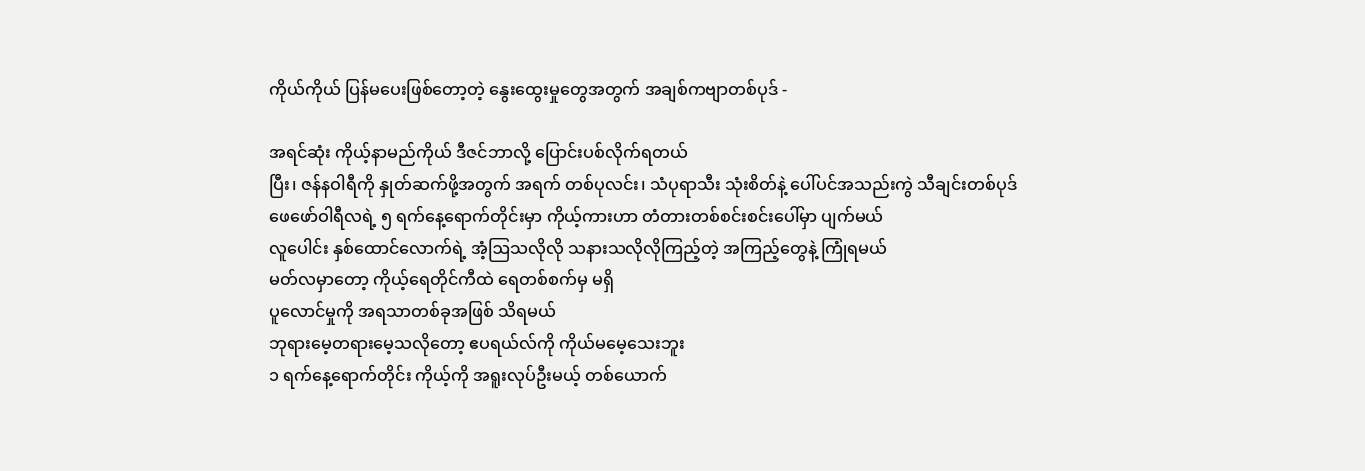ကိုယ်ကိုယ် ပြန်မပေးဖြစ်တော့တဲ့ နွေးထွေးမှုတွေအတွက် အချစ်ကဗျာတစ်ပုဒ် -

အရင်ဆုံး ကိုယ့်နာမည်ကိုယ် ဒီဇင်ဘာလို့ ပြောင်းပစ်လိုက်ရတယ်
ပြီး၊ ဇန်နဝါရီကို နှုတ်ဆက်ဖို့အတွက် အရက် တစ်ပုလင်း၊ သံပုရာသီး သုံးစိတ်နဲ့ ပေါ်ပင်အသည်းကွဲ သီချင်းတစ်ပုဒ်
ဖေဖော်ဝါရီလရဲ့ ၅ ရက်နေ့ရောက်တိုင်းမှာ ကိုယ့်ကားဟာ တံတားတစ်စင်းစင်းပေါ်မှာ ပျက်မယ်
လူပေါင်း နှစ်ထောင်လောက်ရဲ့ အံ့ဩသလိုလို သနားသလိုလိုကြည့်တဲ့ အကြည့်တွေနဲ့ ကြုံရမယ်
မတ်လမှာတော့ ကိုယ့်ရေတိုင်ကီထဲ ရေတစ်စက်မှ မရှိ
ပူလောင်မှုကို အရသာတစ်ခုအဖြစ် သိရမယ်
ဘုရားမေ့တရားမေ့သလိုတော့ ဧပရယ်လ်ကို ကိုယ်မမေ့သေးဘူး
၁ ရက်နေ့ရောက်တိုင်း ကိုယ့်ကို အရူးလုပ်ဦးမယ့် တစ်ယောက်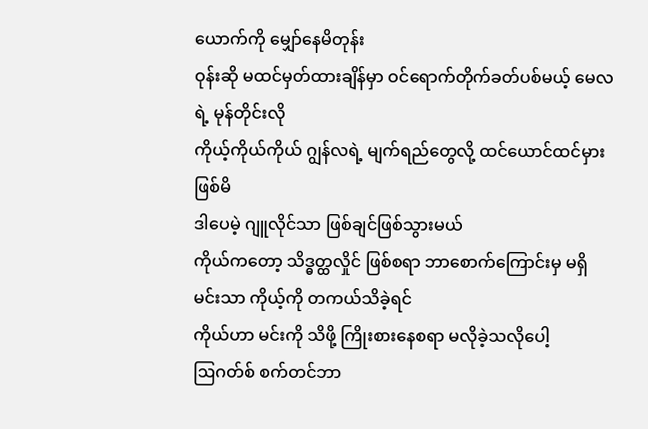ယောက်ကို မျှော်နေမိတုန်း
ဝုန်းဆို မထင်မှတ်ထားချိန်မှာ ဝင်ရောက်တိုက်ခတ်ပစ်မယ့် မေလရဲ့ မုန်တိုင်းလို
ကိုယ့်ကိုယ်ကိုယ် ဂျွန်လရဲ့ မျက်ရည်တွေလို့ ထင်ယောင်ထင်မှားဖြစ်မိ
ဒါပေမဲ့ ဂျူလိုင်သာ ဖြစ်ချင်ဖြစ်သွားမယ်
ကိုယ်ကတော့ သိဒ္ဓတ္ထလှိုင် ဖြစ်စရာ ဘာစောက်ကြောင်းမှ မရှိ
မင်းသာ ကိုယ့်ကို တကယ်သိခဲ့ရင်
ကိုယ်ဟာ မင်းကို သိဖို့ ကြိုးစားနေစရာ မလိုခဲ့သလိုပေါ့
ဩဂတ်စ် စက်တင်ဘာ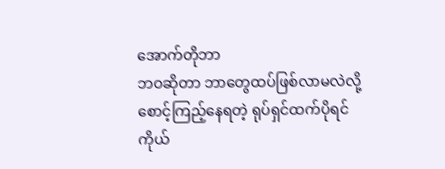အောက်တိုဘာ
ဘဝဆိုတာ ဘာတွေထပ်ဖြစ်လာမလဲလို့ စောင့်ကြည့်နေရတဲ့ ရုပ်ရှင်ထက်ပိုရင်
ကိုယ်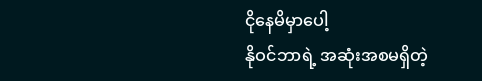ငိုနေမိမှာပေါ့
နိုဝင်ဘာရဲ့ အဆုံးအစမရှိတဲ့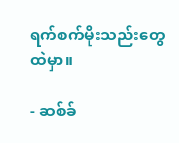ရက်စက်မိုးသည်းတွေထဲမှာ။

- ဆစ်ခ်